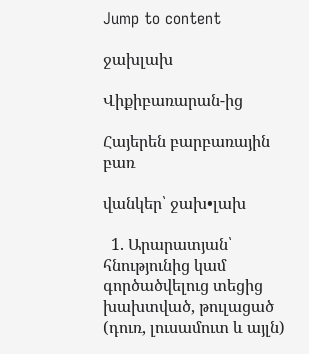Jump to content

ջախլախ

Վիքիբառարան-ից

Հայերեն բարբառային բառ

վանկեր՝ ջախ•լախ

  1. Արարատյան՝ հնությունից կամ գործածվելուց տեցից խախտված, թուլացած (դուռ, լուսամուտ և այլն)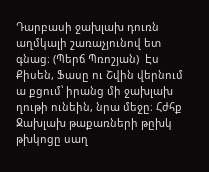Դարբասի ջախլախ դուռն աղմկալի շառաչյունով ետ գնաց։ (Պերճ Պռոշյան)  Էս Քիսեն, Ֆասը ու Շվին վերնում ա քցում՝ իրանց մի ջախլախ ղութի ունեին, նրա մեջը։ Հժհք  Ջախլախ թաքառների թըխկ թխկոցը սաղ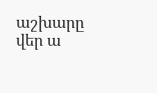աշխարը վեր ա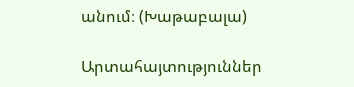անում։ (Խաթաբալա)

Արտահայտություններ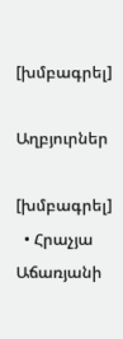[խմբագրել]

Աղբյուրներ

[խմբագրել]
  • Հրաչյա Աճառյանի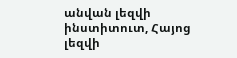անվան լեզվի ինստիտուտ, Հայոց լեզվի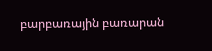բարբառային բառարան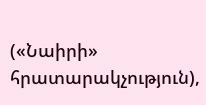(«Նաիրի» հրատարակչություն),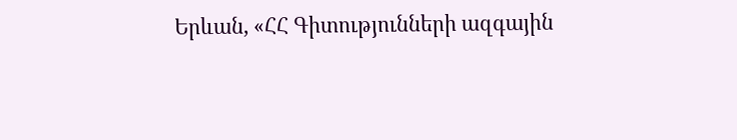Երևան, «ՀՀ Գիտությունների ազգային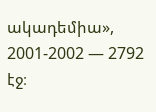ակադեմիա», 2001-2002 — 2792 էջ։